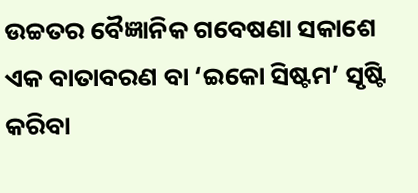ଉଚ୍ଚତର ବୈଜ୍ଞାନିକ ଗବେଷଣା ସକାଶେ ଏକ ବାତାବରଣ ବା ‘ଇକୋ ସିଷ୍ଟମ’ ସୃଷ୍ଟି କରିବା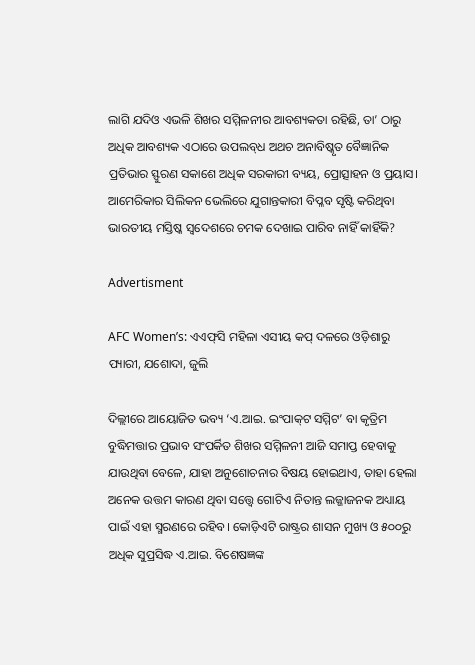ଲାଗି ଯଦିଓ ଏଭଳି ଶିଖର ସମ୍ମିଳନୀର ଆବଶ୍ୟକତା ରହିଛି, ତା’ ଠାରୁ ଅଧିକ ଆବଶ୍ୟକ ଏଠାରେ ଉପଲବ୍‌ଧ ଅଥଚ ଅନାବିଷ୍କୃତ ବୈଜ୍ଞାନିକ ପ୍ରତିଭାର ସ୍ଫୁରଣ ସକାଶେ ଅଧିକ ସରକାରୀ ବ୍ୟୟ, ପ୍ରୋତ୍ସାହନ ଓ ପ୍ରୟାସ। ଆମେରିକାର ସିଲିକନ ଭେଲିରେ ଯୁଗାନ୍ତକାରୀ ବିପ୍ଳବ ସୃଷ୍ଟି କରିଥିବା ଭାରତୀୟ ମସ୍ତିଷ୍କ ସ୍ବଦେଶରେ ଚମକ ଦେଖାଇ ପାରିବ ନାହିଁ କାହିଁକି?

Advertisment

AFC Women’s: ଏଏଫ୍‌ସି ମହିଳା ଏସୀୟ କପ୍‌ ଦଳରେ ଓଡ଼ିଶାରୁ ପ୍ୟାରୀ, ଯଶୋଦା, ଜୁଲି

ଦିଲ୍ଲୀରେ ଆୟୋଜିତ ଭବ୍ୟ ‘ଏ.ଆଇ. ଇଂପାକ୍‌ଟ ସମ୍ମିଟ’ ବା କୃତ୍ରିମ ବୁଦ୍ଧିମତ୍ତାର ପ୍ରଭାବ ସଂପର୍କିତ ଶିଖର ସମ୍ମିଳନୀ ଆଜି ସମାପ୍ତ ହେବାକୁ ଯାଉଥିବା ବେଳେ, ଯାହା ଅନୁଶୋଚନାର ବିଷୟ ହୋଇଥାଏ, ତାହା ହେଲା ଅନେକ ଉତ୍ତମ କାରଣ ଥିବା ସତ୍ତ୍ବେ ଗୋଟିଏ ନିତାନ୍ତ ଲଜ୍ଜାଜନକ ଅଧ୍ୟାୟ ପାଇଁ ଏହା ସ୍ମରଣରେ ରହିବ। କୋଡ଼ିଏଟି ରାଷ୍ଟ୍ରର ଶାସନ ମୁଖ୍ୟ ଓ ୫୦୦ରୁ ଅଧିକ ସୁପ୍ରସିଦ୍ଧ ଏ.ଆଇ. ବିଶେଷଜ୍ଞଙ୍କ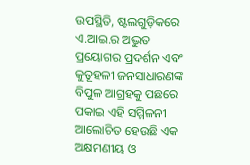ଉପସ୍ଥିତି, ଷ୍ଟଲଗୁଡ଼ିକରେ ଏ.ଆଇ.ର ଅଦ୍ଭୁତ ପ୍ରୟୋଗର ପ୍ରଦର୍ଶନ ଏବଂ କୁତୂହଳୀ ଜନସାଧାରଣଙ୍କ ବିପୁଳ ଆଗ୍ରହକୁ ପଛରେ ପକାଇ ଏହି ସମ୍ମିଳନୀ ଆଲୋଚିତ ହେଉଛି ଏକ ଅକ୍ଷମଣୀୟ ଓ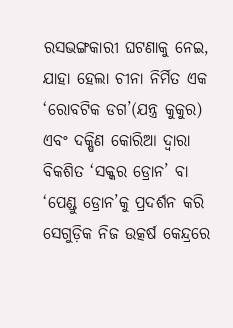ରସଭଙ୍ଗକାରୀ ଘଟଣାକୁ ନେଇ, ଯାହା ହେଲା ଚୀନା ନିର୍ମିତ ଏକ ‘ରୋବଟିକ ଡଗ’(ଯନ୍ତ୍ର କୁକୁର) ଏବଂ ଦକ୍ଷିଣ କୋରିଆ ଦ୍ବାରା ବିକଶିତ ‘ସକ୍କର ଡ୍ରୋନ’ ବା ‘ପେଣ୍ଡୁ ଡ୍ରୋନ’କୁ ପ୍ରଦର୍ଶନ କରି ସେଗୁଡ଼ିକ ନିଜ ଉତ୍କର୍ଷ କେନ୍ଦ୍ରରେ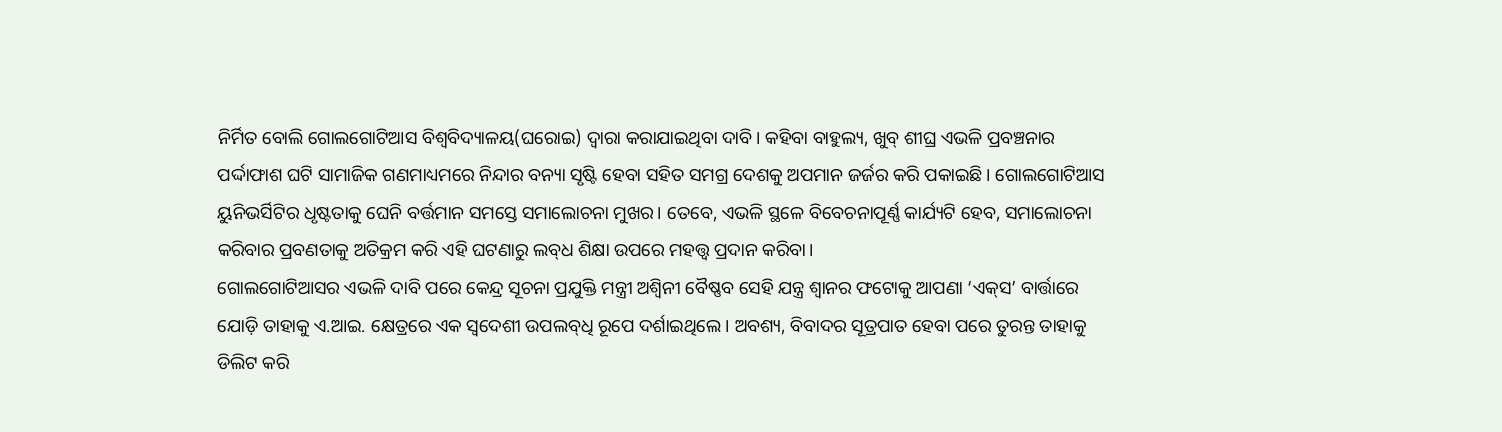ନିର୍ମିତ ବୋଲି ଗୋଲଗୋଟିଆସ ବିଶ୍ବବିଦ୍ୟାଳୟ(ଘରୋଇ) ଦ୍ବାରା କରାଯାଇଥିବା ଦାବି। କହିବା ବାହୁଲ୍ୟ, ଖୁବ୍‌ ଶୀଘ୍ର ଏଭଳି ପ୍ରବଞ୍ଚନାର ପର୍ଦ୍ଦାଫାଶ ଘଟି ସାମାଜିକ ଗଣମାଧ୍ୟମରେ ନିନ୍ଦାର ବନ୍ୟା ସୃଷ୍ଟି ହେବା ସହିତ ସମଗ୍ର ଦେଶକୁ ଅପମାନ ଜର୍ଜର କରି ପକାଇଛି। ଗୋଲଗୋଟିଆସ ୟୁନିଭର୍ସିଟିର ଧୃଷ୍ଟତାକୁ ଘେନି ବର୍ତ୍ତମାନ ସମସ୍ତେ ସମାଲୋଚନା ମୁଖର। ତେବେ, ଏଭଳି ସ୍ଥଳେ ବିବେଚନାପୂର୍ଣ୍ଣ କାର୍ଯ୍ୟଟି ହେବ, ସମାଲୋଚନା କରିବାର ପ୍ରବଣତାକୁ ଅତିକ୍ରମ କରି ଏହି ଘଟଣାରୁ ଲବ୍‌ଧ ଶିକ୍ଷା ଉପରେ ମହତ୍ତ୍ବ ପ୍ରଦାନ କରିବା।
ଗୋଲଗୋଟିଆସର ଏଭଳି ଦାବି ପରେ କେନ୍ଦ୍ର ସୂଚନା ପ୍ରଯୁକ୍ତି ମନ୍ତ୍ରୀ ଅଶ୍ବିନୀ ବୈଷ୍ଣବ ସେହି ଯନ୍ତ୍ର ଶ୍ବାନର ଫଟୋକୁ ଆପଣା ‘ଏକ୍‌ସ’ ବାର୍ତ୍ତାରେ ଯୋଡ଼ି ତାହାକୁ ଏ.ଆଇ. କ୍ଷେତ୍ରରେ ଏକ ସ୍ବଦେଶୀ ଉପଲବ୍‌ଧି ରୂପେ ଦର୍ଶାଇଥିଲେ। ଅବଶ୍ୟ, ବିବାଦର ସୂତ୍ରପାତ ହେବା ପରେ ତୁରନ୍ତ ତାହାକୁ ଡିଲିଟ କରି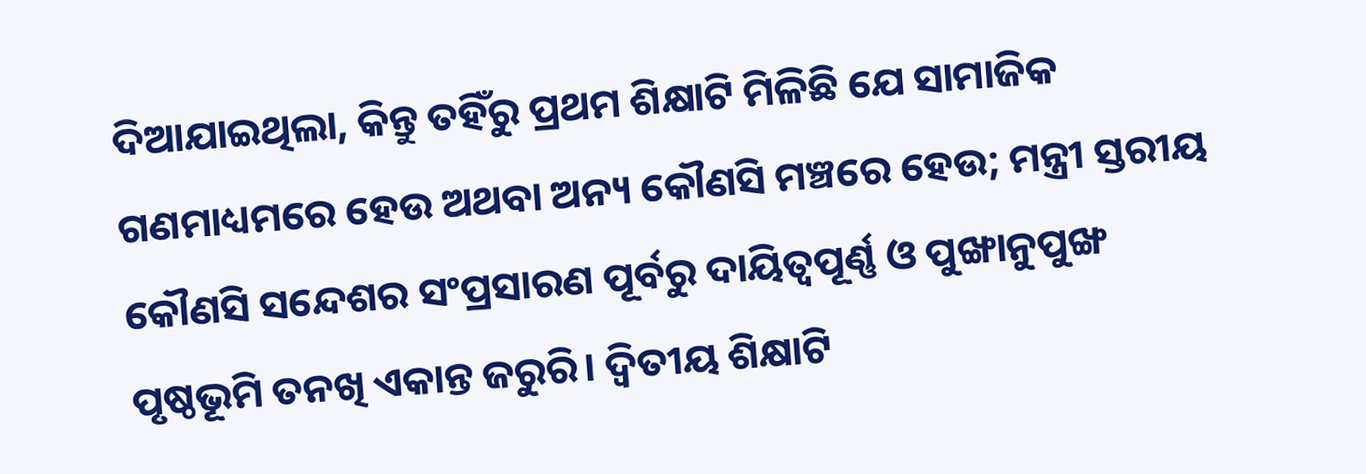ଦିଆଯାଇଥିଲା, କିନ୍ତୁ ତହିଁରୁ ପ୍ରଥମ ଶିକ୍ଷାଟି ମିଳିଛି ଯେ ସାମାଜିକ ଗଣମାଧ୍ୟମରେ ହେଉ ଅଥବା ଅନ୍ୟ କୌଣସି ମଞ୍ଚରେ ହେଉ; ମନ୍ତ୍ରୀ ସ୍ତରୀୟ କୌଣସି ସନ୍ଦେଶର ସଂପ୍ରସାରଣ ପୂର୍ବରୁ ଦାୟିତ୍ବପୂର୍ଣ୍ଣ ଓ ପୁଙ୍ଖାନୁପୁଙ୍ଖ ପୃଷ୍ଠଭୂମି ତନଖି ଏକାନ୍ତ ଜରୁରି। ଦ୍ବିତୀୟ ଶିକ୍ଷାଟି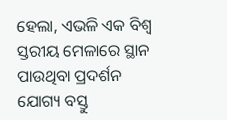ହେଲା, ଏଭଳି ଏକ ବିଶ୍ବ ସ୍ତରୀୟ ମେଳାରେ ସ୍ଥାନ ପାଉଥିବା ପ୍ରଦର୍ଶନ ଯୋଗ୍ୟ ବସ୍ତୁ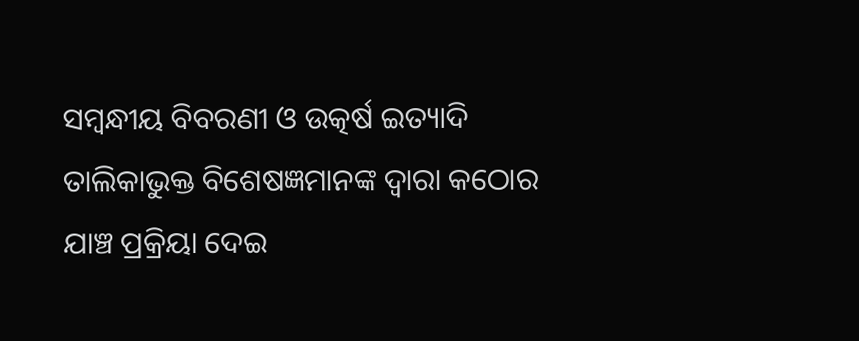ସମ୍ବନ୍ଧୀୟ ବିବରଣୀ ଓ ଉତ୍କର୍ଷ ଇତ୍ୟାଦି ତାଲିକାଭୁକ୍ତ ବିଶେଷଜ୍ଞମାନଙ୍କ ଦ୍ବାରା କଠୋର ଯାଞ୍ଚ ପ୍ରକ୍ରିୟା ଦେଇ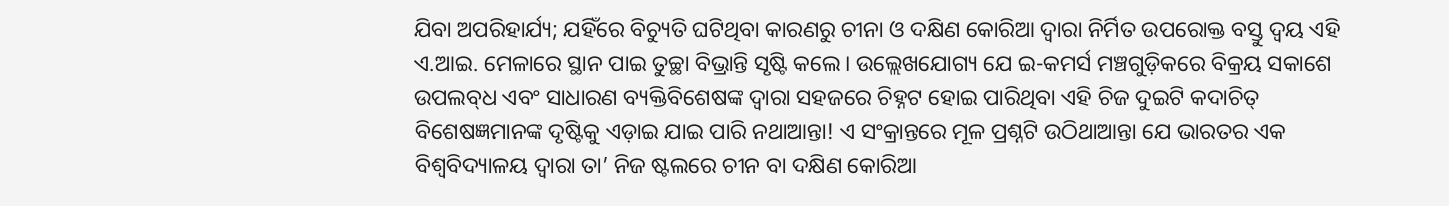ଯିବା ଅପରିହାର୍ଯ୍ୟ; ଯହିଁରେ ବିଚ୍ୟୁତି ଘଟିଥିବା କାରଣରୁ ଚୀନା ଓ ଦକ୍ଷିଣ କୋରିଆ ଦ୍ବାରା ନିର୍ମିତ ଉପରୋକ୍ତ ବସ୍ତୁ ଦ୍ବୟ ଏହି ଏ.ଆଇ. ମେଳାରେ ସ୍ଥାନ ପାଇ ତୁଚ୍ଛା ବିଭ୍ରାନ୍ତି ସୃଷ୍ଟି କଲେ। ଉଲ୍ଲେଖଯୋଗ୍ୟ ଯେ ଇ-କମର୍ସ ମଞ୍ଚଗୁଡ଼ିକରେ ବିକ୍ରୟ ସକାଶେ ଉପଲବ୍‌ଧ ଏବଂ ସାଧାରଣ ବ୍ୟକ୍ତିବିଶେଷଙ୍କ ଦ୍ବାରା ସହଜରେ ଚିହ୍ନଟ ହୋଇ ପାରିଥିବା ଏହି ଚିଜ ଦୁଇଟି କଦାଚିତ୍‌ ବିଶେଷଜ୍ଞମାନଙ୍କ ଦୃଷ୍ଟିକୁ ଏଡ଼ାଇ ଯାଇ ପାରି ନଥାଆନ୍ତା! ଏ ସଂକ୍ରାନ୍ତରେ ମୂଳ ପ୍ରଶ୍ନଟି ଉଠିଥାଆନ୍ତା ଯେ ଭାରତର ଏକ ବିଶ୍ବବିଦ୍ୟାଳୟ ଦ୍ବାରା ତା’ ନିଜ ଷ୍ଟଲରେ ଚୀନ ବା ଦକ୍ଷିଣ କୋରିଆ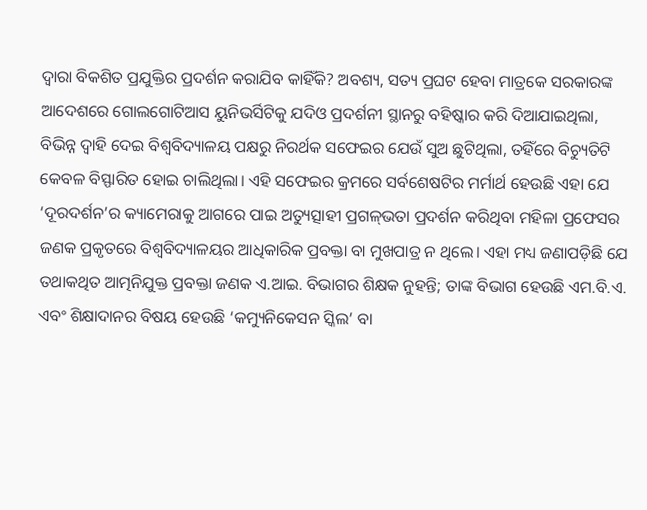ଦ୍ବାରା ବିକଶିତ ପ୍ରଯୁକ୍ତିର ପ୍ରଦର୍ଶନ କରାଯିବ କାହିଁକି? ଅବଶ୍ୟ, ସତ୍ୟ ପ୍ରଘଟ ହେବା ମାତ୍ରକେ ସରକାରଙ୍କ ଆଦେଶରେ ଗୋଲଗୋଟିଆସ ୟୁନିଭର୍ସିଟିକୁ ଯଦିଓ ପ୍ରଦର୍ଶନୀ ସ୍ଥାନରୁ ବହିଷ୍କାର କରି ଦିଆଯାଇଥିଲା, ବିଭିନ୍ନ ଦ୍ବାହି ଦେଇ ବିଶ୍ବବିଦ୍ୟାଳୟ ପକ୍ଷରୁ ନିରର୍ଥକ ସଫେଇର ଯେଉଁ ସୁଅ ଛୁଟିଥିଲା, ତହିଁରେ ବିଚ୍ୟୁତିଟି କେବଳ ବିସ୍ଫାରିତ ହୋଇ ଚାଲିଥିଲା। ଏହି ସଫେଇର କ୍ରମରେ ସର୍ବଶେଷଟିର ମର୍ମାର୍ଥ ହେଉଛି ଏହା ଯେ ‘ଦୂରଦର୍ଶନ’ର କ୍ୟାମେରାକୁ ଆଗରେ ପାଇ ଅତ୍ୟୁତ୍ସାହୀ ପ୍ରଗଳ୍‌ଭତା ପ୍ରଦର୍ଶନ କରିଥିବା ମହିଳା ପ୍ରଫେସର ଜଣକ ପ୍ରକୃତରେ ବିଶ୍ବବିଦ୍ୟାଳୟର ଆଧିକାରିକ ପ୍ରବକ୍ତା ବା ମୁଖପାତ୍ର ନ ଥିଲେ। ଏହା ମଧ୍ୟ ଜଣାପଡ଼ିଛି ଯେ ତଥାକଥିତ ଆତ୍ମନିଯୁକ୍ତ ପ୍ରବକ୍ତା ଜଣକ ଏ.ଆଇ. ବିଭାଗର ଶିକ୍ଷକ ନୁହନ୍ତି; ତାଙ୍କ ବିଭାଗ ହେଉଛି ଏମ.ବି.ଏ. ଏବଂ ଶିକ୍ଷାଦାନର ବିଷୟ ହେଉଛି ‘କମ୍ୟୁନିକେସନ ସ୍କିଲ’ ବା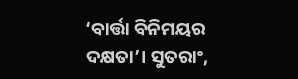‘ବାର୍ତ୍ତା ବିନିମୟର ଦକ୍ଷତା’। ସୁତରାଂ,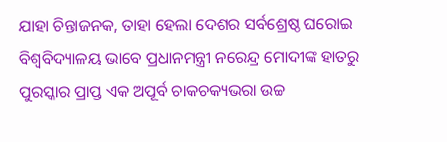ଯାହା ଚିନ୍ତାଜନକ, ତାହା ହେଲା ଦେଶର ସର୍ବଶ୍ରେଷ୍ଠ ଘରୋଇ ବିଶ୍ବବିଦ୍ୟାଳୟ ଭାବେ ପ୍ରଧାନମନ୍ତ୍ରୀ ନରେନ୍ଦ୍ର ମୋଦୀଙ୍କ ହାତରୁ ପୁରସ୍କାର ପ୍ରାପ୍ତ ଏକ ଅପୂର୍ବ ଚାକଚକ୍ୟଭରା ଉଚ୍ଚ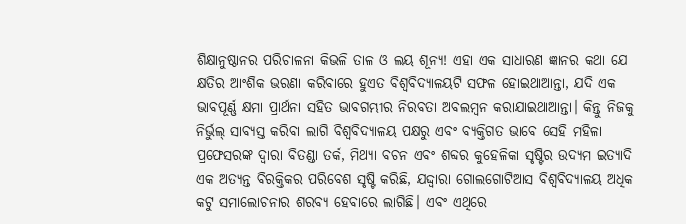ଶିକ୍ଷାନୁଷ୍ଠାନର ପରିଚାଳନା କିଭଳି ତାଳ ଓ ଲୟ ଶୂନ୍ୟ! ଏହା ଏକ ସାଧାରଣ ଜ୍ଞାନର କଥା ଯେ କ୍ଷତିର ଆଂଶିକ ଭରଣା କରିବାରେ ହୁଏତ ବିଶ୍ବବିଦ୍ୟାଳୟଟି ସଫଳ ହୋଇଥାଆନ୍ତା, ଯଦି ଏକ ଭାବପୂର୍ଣ୍ଣ କ୍ଷମା ପ୍ରାର୍ଥନା ସହିତ ଭାବଗମ୍ଭୀର ନିରବତା ଅବଲମ୍ବନ କରାଯାଇଥାଆନ୍ତା। କିନ୍ତୁ ନିଜକୁ ନିର୍ଭୁଲ୍‌ ସାବ୍ୟସ୍ତ କରିବା ଲାଗି ବିଶ୍ବବିଦ୍ୟାଳୟ ପକ୍ଷରୁ ଏବଂ ବ୍ୟକ୍ତିଗତ ଭାବେ ସେହି ମହିଳା ପ୍ରଫେସରଙ୍କ ଦ୍ବାରା ବିତଣ୍ଡା ତର୍କ, ମିଥ୍ୟା ବଚନ ଏବଂ ଶବ୍ଦର କୁହେଳିକା ସୃଷ୍ଟିର ଉଦ୍ୟମ ଇତ୍ୟାଦି ଏକ ଅତ୍ୟନ୍ତ ବିରକ୍ତିକର ପରିବେଶ ସୃଷ୍ଟି କରିଛି, ଯଦ୍ଦ୍ବାରା ଗୋଲଗୋଟିଆସ ବିଶ୍ବବିଦ୍ୟାଳୟ ଅଧିକ କଟୁ ସମାଲୋଚନାର ଶରବ୍ୟ ହେବାରେ ଲାଗିଛି। ଏବଂ ଏଥିରେ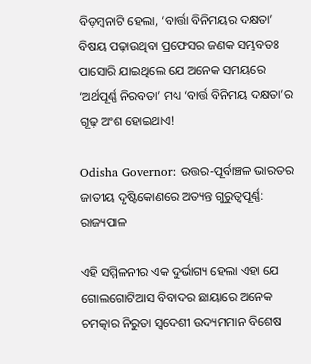ବିଡ଼ମ୍ବନାଟି ହେଲା, ‘ବାର୍ତ୍ତା ବିନିମୟର ଦକ୍ଷତା’ ବିଷୟ ପଢ଼ାଉଥିବା ପ୍ରଫେସର ଜଣକ ସମ୍ଭବତଃ ପାସୋରି ଯାଇଥିଲେ ଯେ ଅନେକ ସମୟରେ ‘ଅର୍ଥପୂର୍ଣ୍ଣ ନିରବତା’ ମଧ୍ୟ ‘ବାର୍ତ୍ତ ବିନିମୟ ଦକ୍ଷତା’ର ଗୂଢ଼ ଅଂଶ ହୋଇଥାଏ!

Odisha Governor: ଉତ୍ତର-ପୂର୍ବାଞ୍ଚଳ ଭାରତର ଜାତୀୟ ଦୃଷ୍ଟିକୋଣରେ ଅତ୍ୟନ୍ତ ଗୁରୁତ୍ୱପୂର୍ଣ୍ଣ: ରାଜ୍ୟପାଳ

ଏହି ସମ୍ମିଳନୀର ଏକ ଦୁର୍ଭାଗ୍ୟ ହେଲା ଏହା ଯେ ଗୋଲଗୋଟିଆସ ବିବାଦର ଛାୟାରେ ଅନେକ ଚମତ୍କାର ନିରୁତା ସ୍ବଦେଶୀ ଉଦ୍ୟମମାନ ବିଶେଷ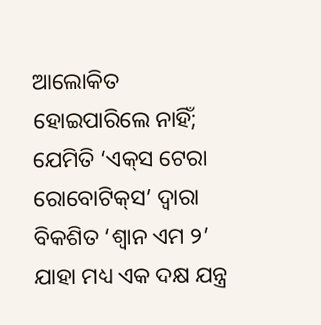ଆଲୋକିତ ହୋଇପାରିଲେ ନାହିଁ; ଯେମିତି ‘ଏକ୍‌ସ ଟେରା ରୋବୋଟିକ୍‌ସ’ ଦ୍ବାରା ବିକଶିତ ‘ଶ୍ବାନ ଏମ ୨’ ଯାହା ମଧ୍ୟ ଏକ ଦକ୍ଷ ଯନ୍ତ୍ର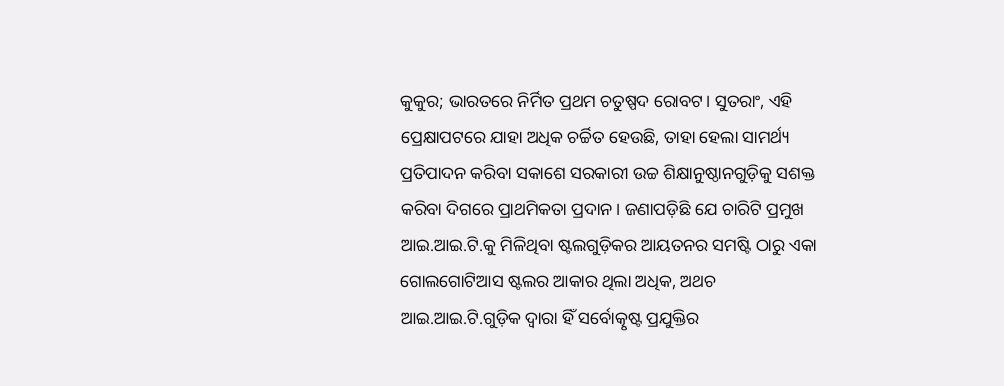କୁକୁର; ଭାରତରେ ନିର୍ମିତ ପ୍ରଥମ ଚତୁଷ୍ପଦ ରୋବଟ। ସୁତରାଂ, ଏହି ପ୍ରେକ୍ଷାପଟରେ ଯାହା ଅଧିକ ଚର୍ଚ୍ଚିତ ହେଉଛି, ତାହା ହେଲା ସାମର୍ଥ୍ୟ ପ୍ରତିପାଦନ କରିବା ସକାଶେ ସରକାରୀ ଉଚ୍ଚ ଶିକ୍ଷାନୁଷ୍ଠାନଗୁଡ଼ିକୁ ସଶକ୍ତ କରିବା ଦିଗରେ ପ୍ରାଥମିକତା ପ୍ରଦାନ। ଜଣାପଡ଼ିଛି ଯେ ଚାରିଟି ପ୍ରମୁଖ ଆଇ.ଆଇ.ଟି.କୁ ମିଳିଥିବା ଷ୍ଟଲଗୁଡ଼ିକର ଆୟତନର ସମଷ୍ଟି ଠାରୁ ଏକା ଗୋଲଗୋଟିଆସ ଷ୍ଟଲର ଆକାର ଥିଲା ଅଧିକ, ଅଥଚ ଆଇ.ଆଇ.ଟି.ଗୁଡ଼ିକ ଦ୍ବାରା ହିଁ ସର୍ବୋତ୍କୃଷ୍ଟ ପ୍ରଯୁକ୍ତିର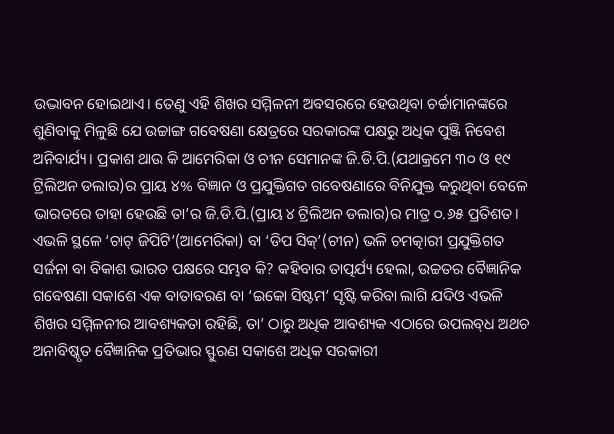ଉଦ୍ଭାବନ ହୋଇଥାଏ। ତେଣୁ ଏହି ଶିଖର ସମ୍ମିଳନୀ ଅବସରରେ ହେଉଥିବା ଚର୍ଚ୍ଚାମାନଙ୍କରେ ଶୁଣିବାକୁ ମିଳୁଛି ଯେ ଉଚ୍ଚାଙ୍ଗ ଗବେଷଣା କ୍ଷେତ୍ରରେ ସରକାରଙ୍କ ପକ୍ଷରୁ ଅଧିକ ପୁଞ୍ଜି ନିବେଶ ଅନିବାର୍ଯ୍ୟ। ପ୍ରକାଶ ଥାଉ କି ଆମେରିକା ଓ ଚୀନ ସେମାନଙ୍କ ଜି.ଡି.ପି.(ଯଥାକ୍ରମେ ୩୦ ଓ ୧୯ ଟ୍ରିଲିଅନ ଡଲାର)ର ପ୍ରାୟ ୪% ବିଜ୍ଞାନ ଓ ପ୍ରଯୁକ୍ତିଗତ ଗବେଷଣାରେ ବିନିଯୁକ୍ତ କରୁଥିବା ବେଳେ ଭାରତରେ ତାହା ହେଉଛି ତା’ର ଜି.ଡି.ପି.(ପ୍ରାୟ ୪ ଟ୍ରିଲିଅନ ଡଲାର)ର ମାତ୍ର ୦.୬୫ ପ୍ରତିଶତ। ଏଭଳି ସ୍ଥଳେ ‘ଚାଟ୍ ଜିପିଟି’(ଆମେରିକା) ବା ‘ଡିପ ସିକ୍‌’(ଚୀନ) ଭଳି ଚମତ୍କାରୀ ପ୍ରଯୁକ୍ତିଗତ ସର୍ଜନା ବା ବିକାଶ ଭାରତ ପକ୍ଷରେ ସମ୍ଭବ କି? କହିବାର ତାତ୍ପର୍ଯ୍ୟ ହେଲା, ଉଚ୍ଚତର ବୈଜ୍ଞାନିକ ଗବେଷଣା ସକାଶେ ଏକ ବାତାବରଣ ବା ‘ଇକୋ ସିଷ୍ଟମ’ ସୃଷ୍ଟି କରିବା ଲାଗି ଯଦିଓ ଏଭଳି ଶିଖର ସମ୍ମିଳନୀର ଆବଶ୍ୟକତା ରହିଛି, ତା’ ଠାରୁ ଅଧିକ ଆବଶ୍ୟକ ଏଠାରେ ଉପଲବ୍‌ଧ ଅଥଚ ଅନାବିଷ୍କୃତ ବୈଜ୍ଞାନିକ ପ୍ରତିଭାର ସ୍ଫୁରଣ ସକାଶେ ଅଧିକ ସରକାରୀ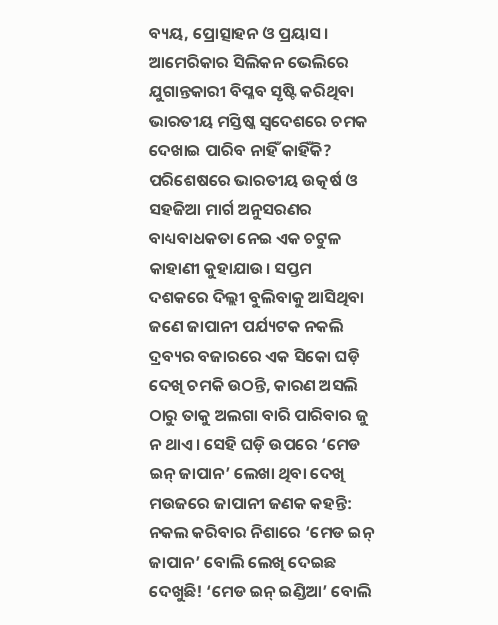ବ୍ୟୟ, ପ୍ରୋତ୍ସାହନ ଓ ପ୍ରୟାସ। ଆମେରିକାର ସିଲିକନ ଭେଲିରେ ଯୁଗାନ୍ତକାରୀ ବିପ୍ଳବ ସୃଷ୍ଟି କରିଥିବା ଭାରତୀୟ ମସ୍ତିଷ୍କ ସ୍ବଦେଶରେ ଚମକ ଦେଖାଇ ପାରିବ ନାହିଁ କାହିଁକି?
ପରିଶେଷରେ ଭାରତୀୟ ଉତ୍କର୍ଷ ଓ ସହଜିଆ ମାର୍ଗ ଅନୁସରଣର ବାଧ୍ୟବାଧକତା ନେଇ ଏକ ଚଟୁଳ କାହାଣୀ କୁହାଯାଉ। ସପ୍ତମ ଦଶକରେ ଦିଲ୍ଲୀ ବୁଲିବାକୁ ଆସିଥିବା ଜଣେ ଜାପାନୀ ପର୍ଯ୍ୟଟକ ନକଲି ଦ୍ରବ୍ୟର ବଜାରରେ ଏକ ସିକୋ ଘଡ଼ି ଦେଖି ଚମକି ଉଠନ୍ତି, କାରଣ ଅସଲି ଠାରୁ ତାକୁ ଅଲଗା ବାରି ପାରିବାର ଜୁ ନ ଥାଏ। ସେହି ଘଡ଼ି ଉପରେ ‘ମେଡ ଇନ୍ ଜାପାନ’ ଲେଖା ଥିବା ଦେଖି ମଉଜରେ ଜାପାନୀ ଜଣକ କହନ୍ତି: ନକଲ କରିବାର ନିଶାରେ ‘ମେଡ ଇନ୍‌ ଜାପାନ’ ବୋଲି ଲେଖି ଦେଇଛ ଦେଖୁଛି! ‘ମେଡ ଇନ୍ ଇଣ୍ଡିଆ’ ବୋଲି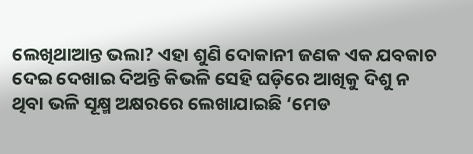ଲେଖିଥାଆନ୍ତ ଭଲା? ଏହା ଶୁଣି ଦୋକାନୀ ଜଣକ ଏକ ଯବକାଚ ଦେଇ ଦେଖାଇ ଦିଅନ୍ତି କିଭଳି ସେହି ଘଡ଼ିରେ ଆଖିକୁ ଦିଶୁ ନ ଥିବା ଭଳି ସୂକ୍ଷ୍ମ ଅକ୍ଷରରେ ଲେଖାଯାଇଛି ‘ମେଡ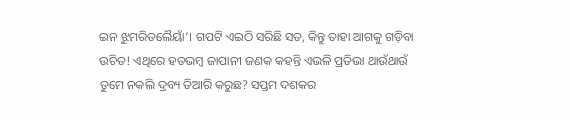ଇନ ଝୁମରିତଲୈୟାଁ’। ଗପଟି ଏଇଠି ସରିଛି ସତ, କିନ୍ତୁ ତାହା ଆଗକୁ ଗଡ଼ିବା ଉଚିତ! ଏଥିରେ ହତଭମ୍ବ ଜାପାନୀ ଜଣକ କହନ୍ତି ଏଭଳି ପ୍ରତିଭା ଥାଉଁଥାଉଁ ତୁମେ ନକଲି ଦ୍ରବ୍ୟ ତିଆରି କରୁଛ? ସପ୍ତମ ଦଶକର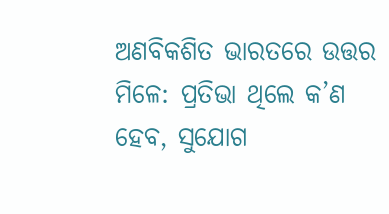ଅଣବିକଶିତ ଭାରତରେ ଉତ୍ତର ମିଳେ: ପ୍ରତିଭା ଥିଲେ କ’ଣ ହେବ, ସୁଯୋଗ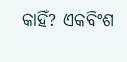କାହିଁ? ଏକବିଂଶ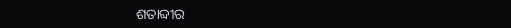ଶତାବ୍ଦୀର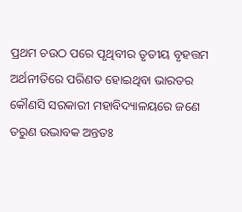ପ୍ରଥମ ଚଉଠ ପରେ ପୃଥିବୀର ତୃତୀୟ ବୃହତ୍ତମ ଅର୍ଥନୀତିରେ ପରିଣତ ହୋଇଥିବା ଭାରତର କୌଣସି ସରକାରୀ ମହାବିଦ୍ୟାଳୟରେ ଜଣେ ତରୁଣ ଉଦ୍ଭାବକ ଅନ୍ତତଃ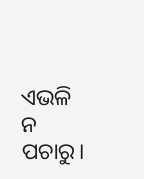ଏଭଳି ନ ପଚାରୁ।